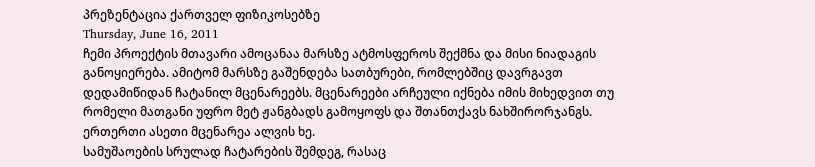პრეზენტაცია ქართველ ფიზიკოსებზე
Thursday, June 16, 2011
ჩემი პროექტის მთავარი ამოცანაა მარსზე ატმოსფეროს შექმნა და მისი ნიადაგის განოყიერება. ამიტომ მარსზე გაშენდება სათბურები, რომლებშიც დავრგავთ დედამიწიდან ჩატანილ მცენარეებს. მცენარეები არჩეული იქნება იმის მიხედვით თუ რომელი მათგანი უფრო მეტ ჟანგბადს გამოყოფს და შთანთქავს ნახშირორჯანგს. ერთერთი ასეთი მცენარეა ალვის ხე.
სამუშაოების სრულად ჩატარების შემდეგ, რასაც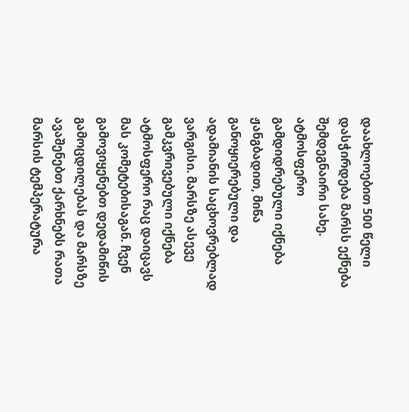დაახლოებით 500 წელი დასჭირდება მარსს ექნება შემდეგნაირი სახე. ატმოსფერო გამდიდრებული იქნება ჟანგბადით, მიწა განოყიერებული და ადამიანის საცხოვრებლად ვარგისი. მარსზე ასევე გამკვრივებული იქნება ატმოსფერო რაც დაიცავს მას კომეტებისაგან. ჩვენ გამოვიყენებთ დედამიწის გამოცდილებას და მარსზე ავაშენებთ ქარხნებს რათა მარსის ტემპერატურა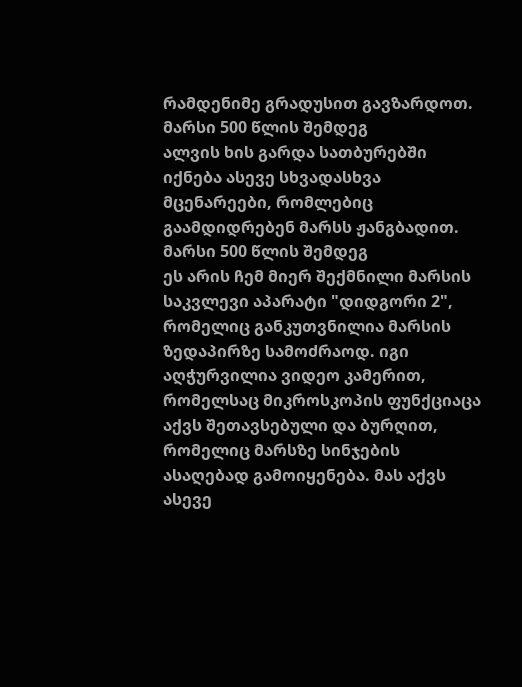რამდენიმე გრადუსით გავზარდოთ.
მარსი 500 წლის შემდეგ
ალვის ხის გარდა სათბურებში იქნება ასევე სხვადასხვა მცენარეები, რომლებიც გაამდიდრებენ მარსს ჟანგბადით.
მარსი 500 წლის შემდეგ
ეს არის ჩემ მიერ შექმნილი მარსის საკვლევი აპარატი "დიდგორი 2", რომელიც განკუთვნილია მარსის ზედაპირზე სამოძრაოდ. იგი აღჭურვილია ვიდეო კამერით, რომელსაც მიკროსკოპის ფუნქციაცა აქვს შეთავსებული და ბურღით, რომელიც მარსზე სინჯების ასაღებად გამოიყენება. მას აქვს ასევე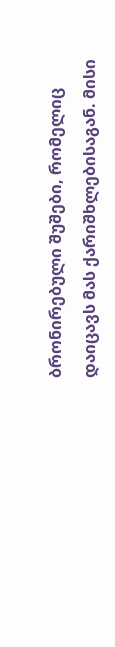ბრონირებული შუშები, რომელიც დაიცავს მას ქარიშხლებისაგან. მისი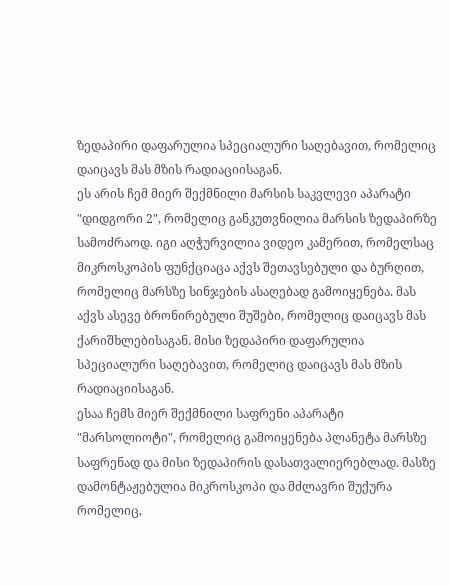ზედაპირი დაფარულია სპეციალური საღებავით, რომელიც დაიცავს მას მზის რადიაციისაგან.
ეს არის ჩემ მიერ შექმნილი მარსის საკვლევი აპარატი "დიდგორი 2", რომელიც განკუთვნილია მარსის ზედაპირზე სამოძრაოდ. იგი აღჭურვილია ვიდეო კამერით, რომელსაც მიკროსკოპის ფუნქციაცა აქვს შეთავსებული და ბურღით, რომელიც მარსზე სინჯების ასაღებად გამოიყენება. მას აქვს ასევე ბრონირებული შუშები, რომელიც დაიცავს მას ქარიშხლებისაგან. მისი ზედაპირი დაფარულია სპეციალური საღებავით, რომელიც დაიცავს მას მზის რადიაციისაგან.
ესაა ჩემს მიერ შექმნილი საფრენი აპარატი "მარსოლიოტი", რომელიც გამოიყენება პლანეტა მარსზე საფრენად და მისი ზედაპირის დასათვალიერებლად. მასზე დამონტაჟებულია მიკროსკოპი და მძლავრი შუქურა რომელიც,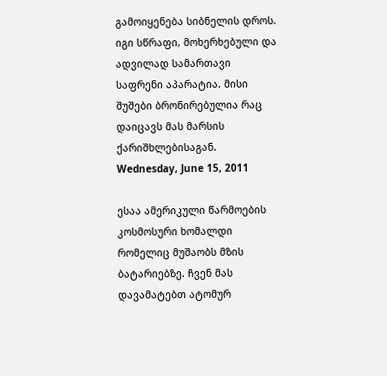გამოიყენება სიბნელის დროს. იგი სწრაფი, მოხერხებული და ადვილად სამართავი საფრენი აპარატია. მისი შუშები ბრონირებულია რაც დაიცავს მას მარსის ქარიშხლებისაგან.
Wednesday, June 15, 2011

ესაა ამერიკული წარმოების კოსმოსური ხომალდი რომელიც მუშაობს მზის ბატარიებზე. ჩვენ მას დავამატებთ ატომურ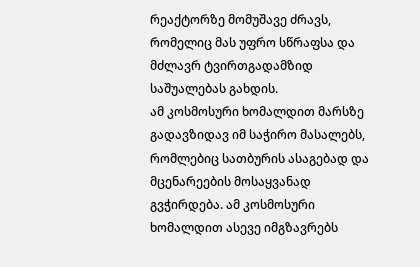რეაქტორზე მომუშავე ძრავს, რომელიც მას უფრო სწრაფსა და მძლავრ ტვირთგადამზიდ საშუალებას გახდის.
ამ კოსმოსური ხომალდით მარსზე გადავზიდავ იმ საჭირო მასალებს, რომლებიც სათბურის ასაგებად და მცენარეების მოსაყვანად გვჭირდება. ამ კოსმოსური ხომალდით ასევე იმგზავრებს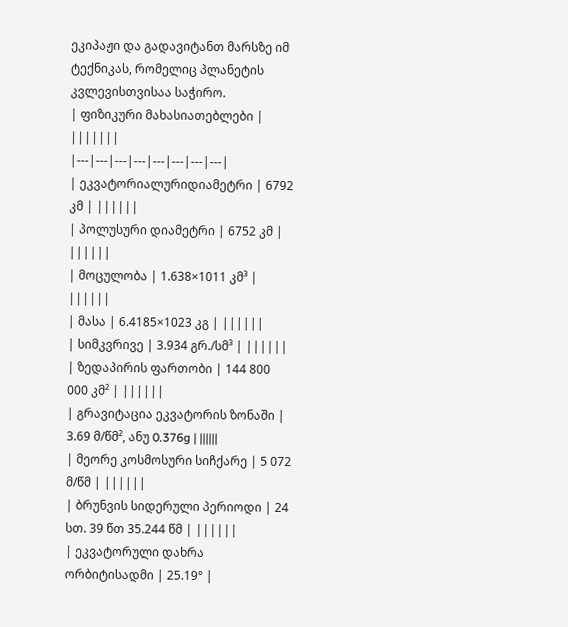ეკიპაჟი და გადავიტანთ მარსზე იმ ტექნიკას, რომელიც პლანეტის კვლევისთვისაა საჭირო.
| ფიზიკური მახასიათებლები | |||||||
|---|---|---|---|---|---|---|---|
| ეკვატორიალურიდიამეტრი | 6792 კმ | ||||||
| პოლუსური დიამეტრი | 6752 კმ | ||||||
| მოცულობა | 1.638×1011 კმ³ | ||||||
| მასა | 6.4185×1023 კგ | ||||||
| სიმკვრივე | 3.934 გრ./სმ³ | ||||||
| ზედაპირის ფართობი | 144 800 000 კმ² | ||||||
| გრავიტაცია ეკვატორის ზონაში | 3.69 მ/წმ², ანუ 0.376g | ||||||
| მეორე კოსმოსური სიჩქარე | 5 072 მ/წმ | ||||||
| ბრუნვის სიდერული პერიოდი | 24 სთ. 39 წთ 35.244 წმ | ||||||
| ეკვატორული დახრა ორბიტისადმი | 25.19° |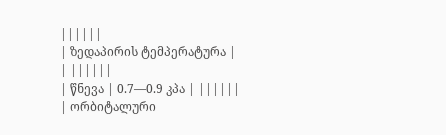||||||
| ზედაპირის ტემპერატურა |
| ||||||
| წნევა | 0.7—0.9 კპა | ||||||
| ორბიტალური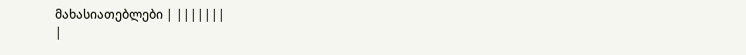მახასიათებლები | |||||||
|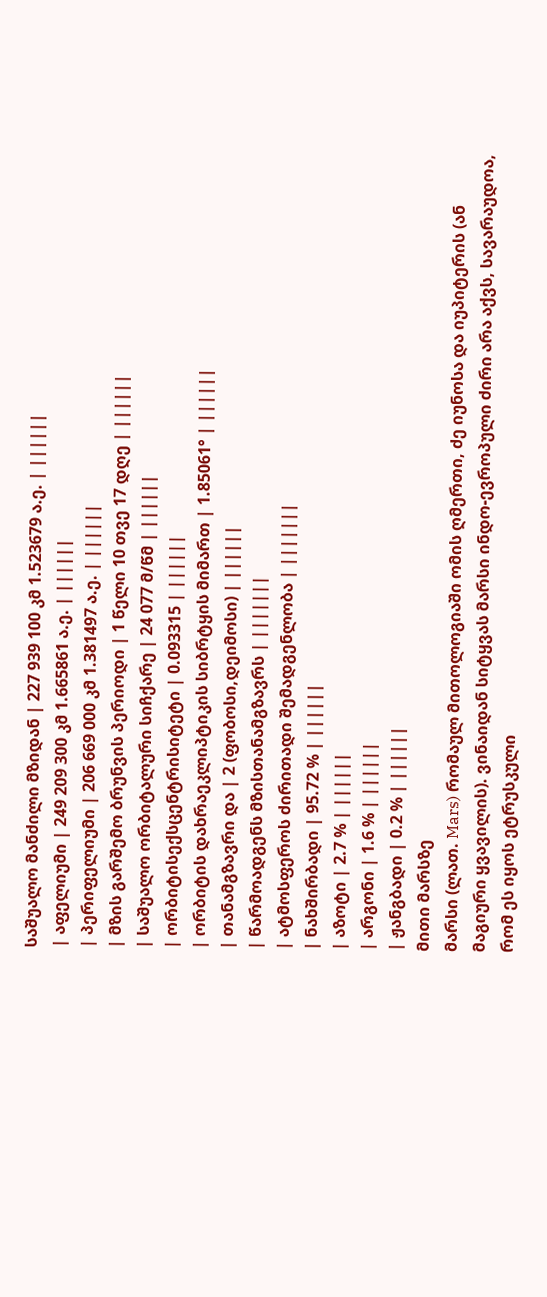საშუალო მანძილი მზიდან | 227 939 100 კმ 1.523679 ა.ე. | ||||||
| აფელიუმი | 249 209 300 კმ 1.665861 ა.ე. | ||||||
| პერიფელიუმი | 206 669 000 კმ 1.381497 ა.ე. | ||||||
| მზის გარშემო ბრუნვის პერიოდი | 1 წელი 10 თვე 17 დღე | ||||||
| საშუალო ორბიტალური სიჩქარე | 24 077 მ/წმ | ||||||
| ორბიტისექსცენტრისიტეტი | 0.093315 | ||||||
| ორბიტის დახრაეკლიპტიკის სიბრტყის მიმართ | 1.85061° | ||||||
| თანამგზავრი და | 2 (ფობოსი,დეიმოსი) | ||||||
| წარმოადგენს მზისთანამგზავრს | |||||||
| ატმოსფეროს ძირითადი შემადგენლობა | |||||||
| ნახშირბადი | 95.72 % | ||||||
| აზოტი | 2.7 % | ||||||
| არგონი | 1.6 % | ||||||
| ჟანგბადი | 0.2 % | ||||||
მითი მარსზე
მარსი (ლათ. Mars) რომაულ მითოლოგიაში ომის ღმერთი, ძე იუნოსა და იუპიტერის (ან მაგიური ყვავილის). ვინაიდან სიტყვას მარსი ინდო-ევროპული ძირი არა აქვს, სავარაუდოა, რომ ეს იყოს ეტრუსკული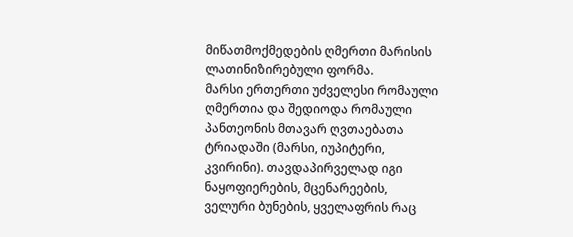მიწათმოქმედების ღმერთი მარისის ლათინიზირებული ფორმა.
მარსი ერთერთი უძველესი რომაული ღმერთია და შედიოდა რომაული პანთეონის მთავარ ღვთაებათა ტრიადაში (მარსი, იუპიტერი, კვირინი). თავდაპირველად იგი ნაყოფიერების, მცენარეების, ველური ბუნების, ყველაფრის რაც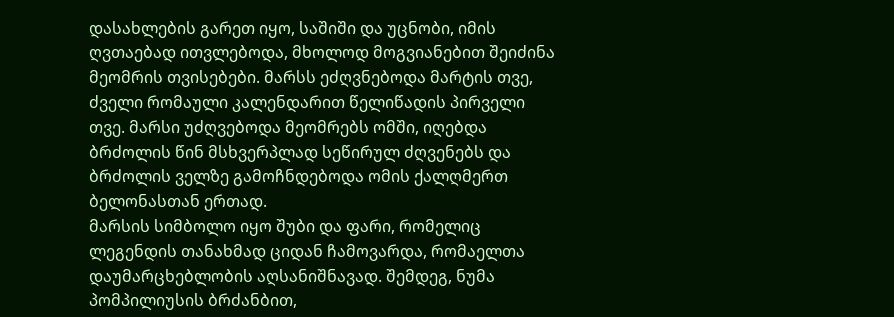დასახლების გარეთ იყო, საშიში და უცნობი, იმის ღვთაებად ითვლებოდა, მხოლოდ მოგვიანებით შეიძინა მეომრის თვისებები. მარსს ეძღვნებოდა მარტის თვე, ძველი რომაული კალენდარით წელიწადის პირველი თვე. მარსი უძღვებოდა მეომრებს ომში, იღებდა ბრძოლის წინ მსხვერპლად სეწირულ ძღვენებს და ბრძოლის ველზე გამოჩნდებოდა ომის ქალღმერთ ბელონასთან ერთად.
მარსის სიმბოლო იყო შუბი და ფარი, რომელიც ლეგენდის თანახმად ციდან ჩამოვარდა, რომაელთა დაუმარცხებლობის აღსანიშნავად. შემდეგ, ნუმა პომპილიუსის ბრძანბით,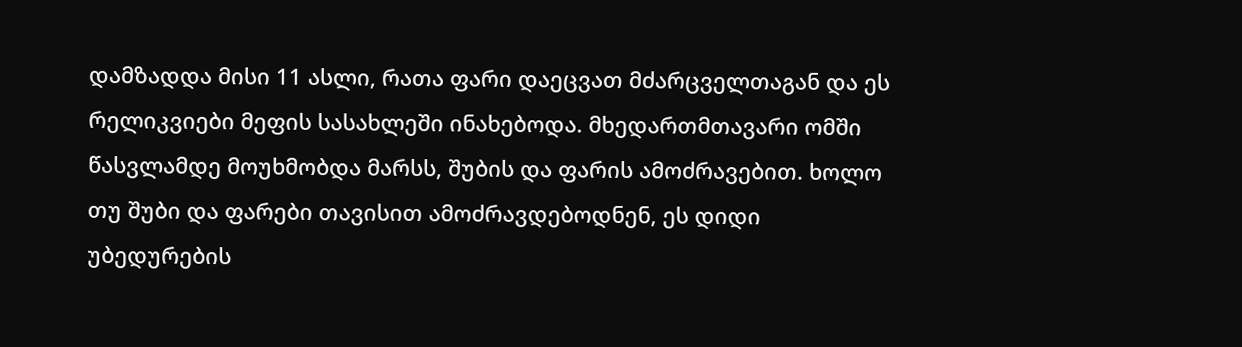დამზადდა მისი 11 ასლი, რათა ფარი დაეცვათ მძარცველთაგან და ეს რელიკვიები მეფის სასახლეში ინახებოდა. მხედართმთავარი ომში წასვლამდე მოუხმობდა მარსს, შუბის და ფარის ამოძრავებით. ხოლო თუ შუბი და ფარები თავისით ამოძრავდებოდნენ, ეს დიდი უბედურების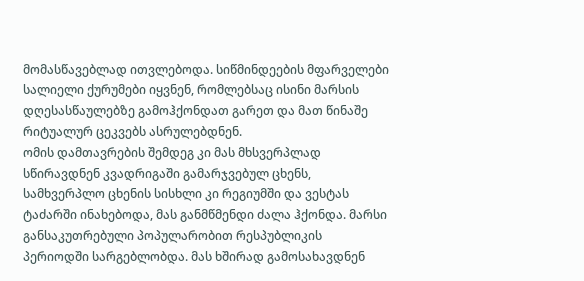მომასწავებლად ითვლებოდა. სიწმინდეების მფარველები სალიელი ქურუმები იყვნენ, რომლებსაც ისინი მარსის დღესასწაულებზე გამოჰქონდათ გარეთ და მათ წინაშე რიტუალურ ცეკვებს ასრულებდნენ.
ომის დამთავრების შემდეგ კი მას მხსვერპლად სწირავდნენ კვადრიგაში გამარჯვებულ ცხენს, სამხვერპლო ცხენის სისხლი კი რეგიუმში და ვესტას ტაძარში ინახებოდა, მას განმწმენდი ძალა ჰქონდა. მარსი განსაკუთრებული პოპულარობით რესპუბლიკის პერიოდში სარგებლობდა. მას ხშირად გამოსახავდნენ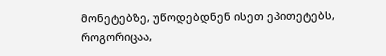მონეტებზე, უწოდებდნენ ისეთ ეპითეტებს, როგორიცაა,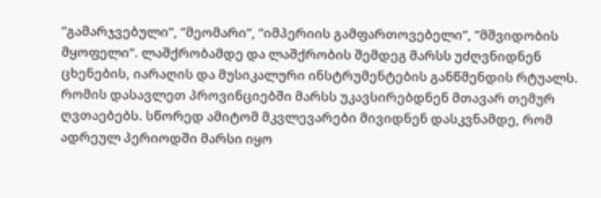”გამარჯვებული”, ”მეომარი”, ”იმპერიის გამფართოვებელი”, ”მშვიდობის მყოფელი”. ლაშქრობამდე და ლაშქრობის შემდეგ მარსს უძღვნიდნენ ცხენების, იარაღის და მუსიკალური ინსტრუმენტების განწმენდის რტუალს.
რომის დასავლეთ პროვინციებში მარსს უკავსირებდნენ მთავარ თემურ ღვთაებებს. სწორედ ამიტომ მკვლევარები მივიდნენ დასკვნამდე, რომ ადრეულ პერიოდში მარსი იყო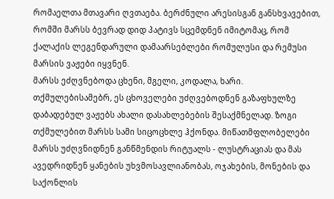რომაელთა მთავარი ღვთაება. ბერძნული არესისგან განსხვავებით, რომში მარსს ბევრად დიდ პატივს სცემდნენ იმიტომაც, რომ ქალაქის ლეგენდარული დამაარსებლები რომულუსი და რემუსი მარსის ვაჟები იყვნენ.
მარსს ეძღვნებოდა ცხენი, მგელი, კოდალა, ხარი. თქმულებისამებრ, ეს ცხოველები უძღვებოდნენ გაზაფხულზე დაბადებულ ვაჟებს ახალი დასახლებების შესაქმნელად. ზოგი თქმულებით მარსს სამი სიცოცხლე ჰქონდა. მიწათმფლობელები მარსს უძღვნიდნენ განწმენდის რიტუალს - ლუსტრაციას და მას ავედრიდნენ ყანების უხვმოსავლიანობას, ოჯახების, მონების და საქონლის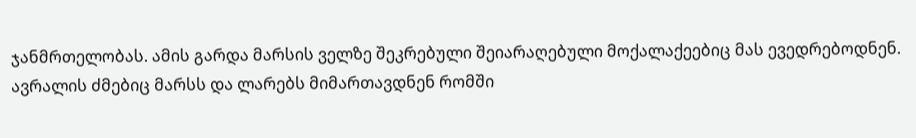ჯანმრთელობას. ამის გარდა მარსის ველზე შეკრებული შეიარაღებული მოქალაქეებიც მას ევედრებოდნენ. ავრალის ძმებიც მარსს და ლარებს მიმართავდნენ რომში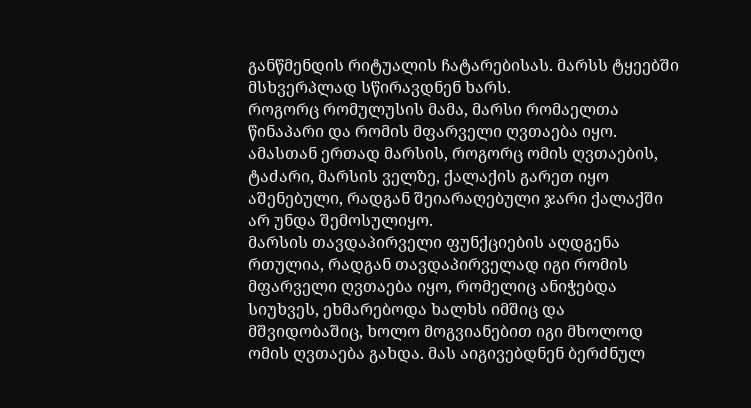განწმენდის რიტუალის ჩატარებისას. მარსს ტყეებში მსხვერპლად სწირავდნენ ხარს.
როგორც რომულუსის მამა, მარსი რომაელთა წინაპარი და რომის მფარველი ღვთაება იყო. ამასთან ერთად მარსის, როგორც ომის ღვთაების, ტაძარი, მარსის ველზე, ქალაქის გარეთ იყო აშენებული, რადგან შეიარაღებული ჯარი ქალაქში არ უნდა შემოსულიყო.
მარსის თავდაპირველი ფუნქციების აღდგენა რთულია, რადგან თავდაპირველად იგი რომის მფარველი ღვთაება იყო, რომელიც ანიჭებდა სიუხვეს, ეხმარებოდა ხალხს იმშიც და მშვიდობაშიც, ხოლო მოგვიანებით იგი მხოლოდ ომის ღვთაება გახდა. მას აიგივებდნენ ბერძნულ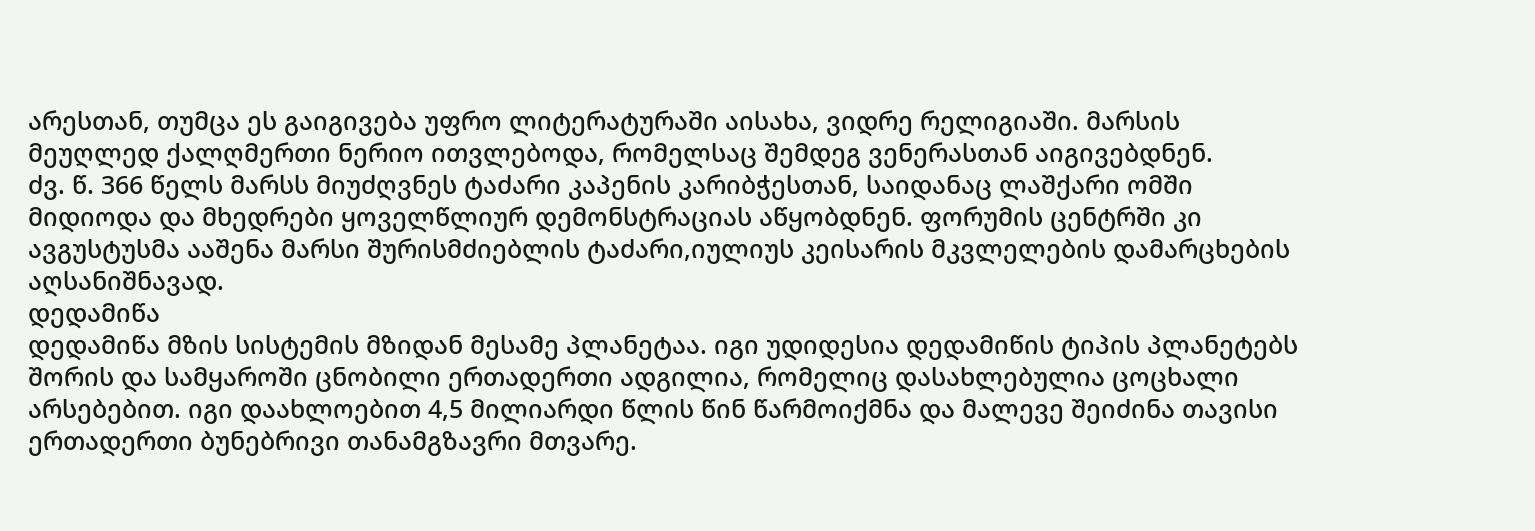არესთან, თუმცა ეს გაიგივება უფრო ლიტერატურაში აისახა, ვიდრე რელიგიაში. მარსის მეუღლედ ქალღმერთი ნერიო ითვლებოდა, რომელსაც შემდეგ ვენერასთან აიგივებდნენ.
ძვ. წ. 366 წელს მარსს მიუძღვნეს ტაძარი კაპენის კარიბჭესთან, საიდანაც ლაშქარი ომში მიდიოდა და მხედრები ყოველწლიურ დემონსტრაციას აწყობდნენ. ფორუმის ცენტრში კი ავგუსტუსმა ააშენა მარსი შურისმძიებლის ტაძარი,იულიუს კეისარის მკვლელების დამარცხების აღსანიშნავად.
დედამიწა
დედამიწა მზის სისტემის მზიდან მესამე პლანეტაა. იგი უდიდესია დედამიწის ტიპის პლანეტებს შორის და სამყაროში ცნობილი ერთადერთი ადგილია, რომელიც დასახლებულია ცოცხალი არსებებით. იგი დაახლოებით 4,5 მილიარდი წლის წინ წარმოიქმნა და მალევე შეიძინა თავისი ერთადერთი ბუნებრივი თანამგზავრი მთვარე.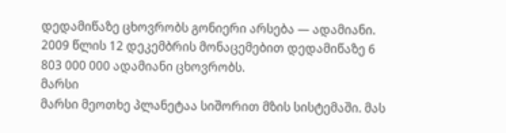დედამიწაზე ცხოვრობს გონიერი არსება — ადამიანი. 2009 წლის 12 დეკემბრის მონაცემებით დედამიწაზე 6 803 000 000 ადამიანი ცხოვრობს.
მარსი
მარსი მეოთხე პლანეტაა სიშორით მზის სისტემაში. მას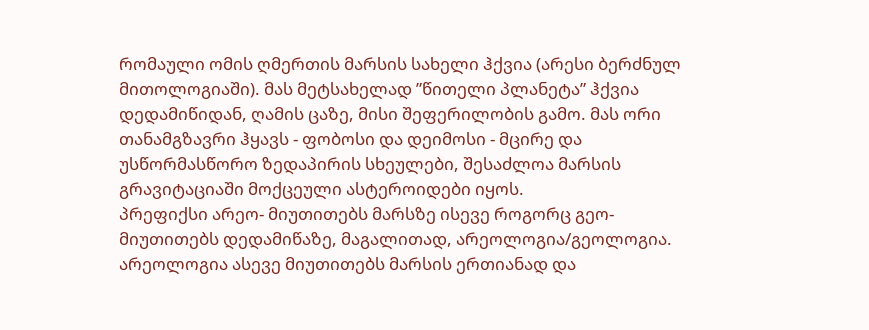რომაული ომის ღმერთის მარსის სახელი ჰქვია (არესი ბერძნულ მითოლოგიაში). მას მეტსახელად ”წითელი პლანეტა” ჰქვია დედამიწიდან, ღამის ცაზე, მისი შეფერილობის გამო. მას ორი თანამგზავრი ჰყავს - ფობოსი და დეიმოსი - მცირე და უსწორმასწორო ზედაპირის სხეულები, შესაძლოა მარსის გრავიტაციაში მოქცეული ასტეროიდები იყოს.
პრეფიქსი არეო- მიუთითებს მარსზე ისევე როგორც გეო- მიუთითებს დედამიწაზე, მაგალითად, არეოლოგია/გეოლოგია. არეოლოგია ასევე მიუთითებს მარსის ერთიანად და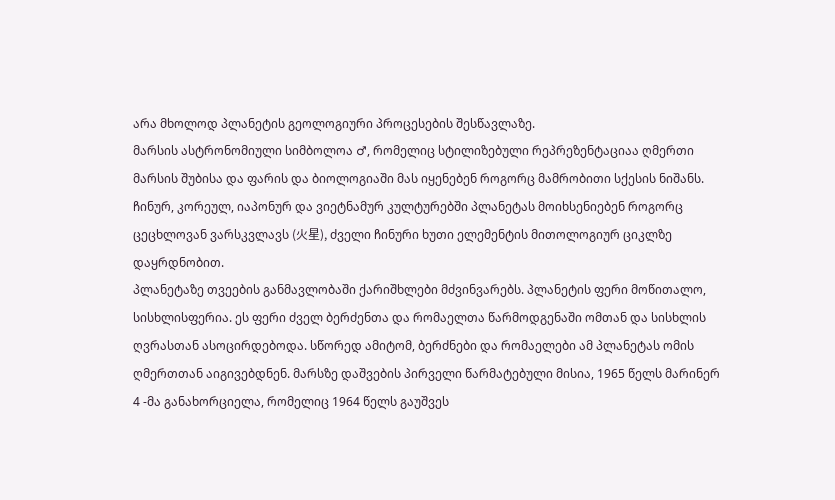არა მხოლოდ პლანეტის გეოლოგიური პროცესების შესწავლაზე.
მარსის ასტრონომიული სიმბოლოა ♂, რომელიც სტილიზებული რეპრეზენტაციაა ღმერთი მარსის შუბისა და ფარის და ბიოლოგიაში მას იყენებენ როგორც მამრობითი სქესის ნიშანს.
ჩინურ, კორეულ, იაპონურ და ვიეტნამურ კულტურებში პლანეტას მოიხსენიებენ როგორც ცეცხლოვან ვარსკვლავს (火星), ძველი ჩინური ხუთი ელემენტის მითოლოგიურ ციკლზე დაყრდნობით.
პლანეტაზე თვეების განმავლობაში ქარიშხლები მძვინვარებს. პლანეტის ფერი მოწითალო, სისხლისფერია. ეს ფერი ძველ ბერძენთა და რომაელთა წარმოდგენაში ომთან და სისხლის ღვრასთან ასოცირდებოდა. სწორედ ამიტომ, ბერძნები და რომაელები ამ პლანეტას ომის ღმერთთან აიგივებდნენ. მარსზე დაშვების პირველი წარმატებული მისია, 1965 წელს მარინერ 4 -მა განახორციელა, რომელიც 1964 წელს გაუშვეს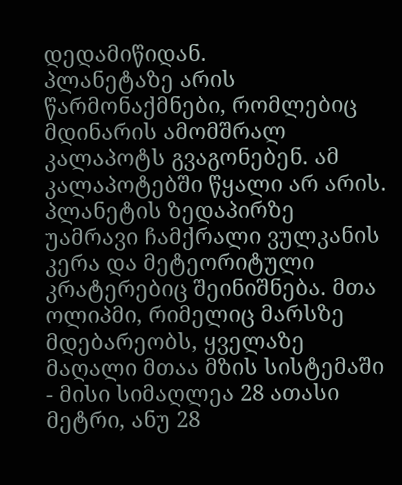დედამიწიდან.
პლანეტაზე არის წარმონაქმნები, რომლებიც მდინარის ამომშრალ კალაპოტს გვაგონებენ. ამ კალაპოტებში წყალი არ არის. პლანეტის ზედაპირზე უამრავი ჩამქრალი ვულკანის კერა და მეტეორიტული კრატერებიც შეინიშნება. მთა ოლიპმი, რიმელიც მარსზე მდებარეობს, ყველაზე მაღალი მთაა მზის სისტემაში - მისი სიმაღლეა 28 ათასი მეტრი, ანუ 28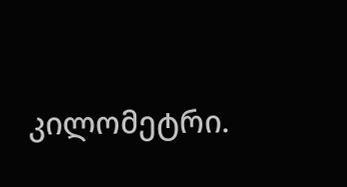კილომეტრი.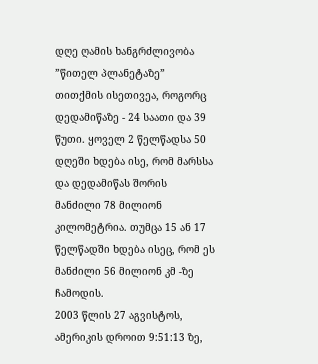დღე ღამის ხანგრძლივობა ”წითელ პლანეტაზე” თითქმის ისეთივეა, როგორც დედამიწაზე - 24 საათი და 39 წუთი. ყოველ 2 წელწადსა 50 დღეში ხდება ისე, რომ მარსსა და დედამიწას შორის მანძილი 78 მილიონ კილომეტრია. თუმცა 15 ან 17 წელწადში ხდება ისეც, რომ ეს მანძილი 56 მილიონ კმ -ზე ჩამოდის.
2003 წლის 27 აგვისტოს, ამერიკის დროით 9:51:13 ზე,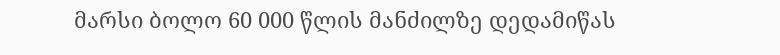მარსი ბოლო 60 000 წლის მანძილზე დედამიწას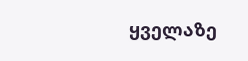ყველაზე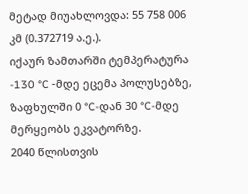მეტად მიუახლოვდა: 55 758 006 კმ (0.372719 ა.ე.).
იქაურ ზამთარში ტემპერატურა -130 °C -მდე ეცემა პოლუსებზე, ზაფხულში 0 °C-დან 30 °C-მდე მერყეობს ეკვატორზე.
2040 წლისთვის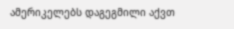ამერიკელებს დაგეგმილი აქვთ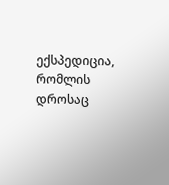ექსპედიცია, რომლის დროსაც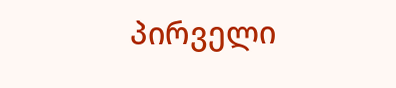პირველი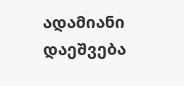ადამიანი დაეშვება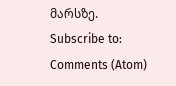მარსზე.
Subscribe to:
Comments (Atom)